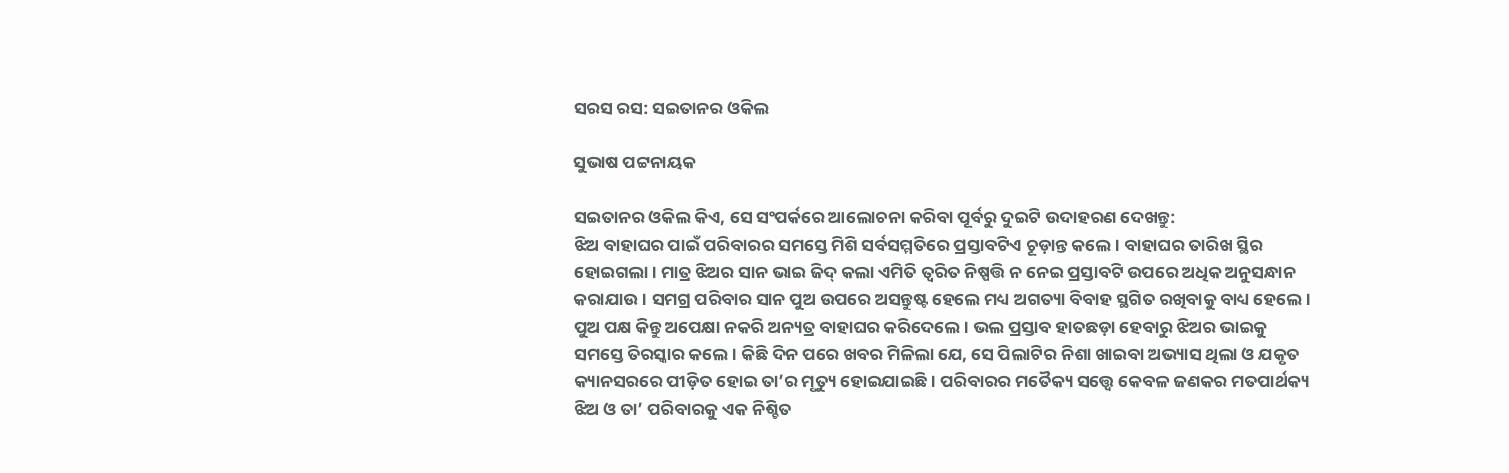ସରସ ରସ: ସଇତାନର ଓକିଲ

ସୁଭାଷ ପଟ୍ଟନାୟକ

ସଇତାନର ଓକିଲ କିଏ, ସେ ସଂପର୍କରେ ଆଲୋଚନା କରିବା ପୂର୍ବରୁ ଦୁଇଟି ଉଦାହରଣ ଦେଖନ୍ତୁ:
ଝିଅ ବାହାଘର ପାଇଁ ପରିବାରର ସମସ୍ତେ ମିଶି ସର୍ବସମ୍ମତିରେ ପ୍ରସ୍ତାବଟିଏ ଚୂଡ଼ାନ୍ତ କଲେ। ବାହାଘର ତାରିଖ ସ୍ଥିର ହୋଇଗଲା। ମାତ୍ର ଝିଅର ସାନ ଭାଇ ଜିଦ୍ କଲା ଏମିତି ତ୍ବରିତ ନିଷ୍ପତ୍ତି ନ ନେଇ ପ୍ରସ୍ତାବଟି ଉପରେ ଅଧିକ ଅନୁସନ୍ଧାନ କରାଯାଉ। ସମଗ୍ର ପରିବାର ସାନ ପୁଅ ଉପରେ ଅସନ୍ତୁଷ୍ଟ ହେଲେ ମଧ୍ୟ ଅଗତ୍ୟା ବିବାହ ସ୍ଥଗିତ ରଖିବାକୁ ବାଧ୍ୟ ହେଲେ। ପୁଅ ପକ୍ଷ କିନ୍ତୁ ଅପେକ୍ଷା ନକରି ଅନ୍ୟତ୍ର ବାହାଘର କରିଦେଲେ। ଭଲ ପ୍ରସ୍ତାବ ହାତଛଡ଼ା ହେବାରୁ ଝିଅର ଭାଇକୁ ସମସ୍ତେ ତିରସ୍କାର କଲେ। କିଛି ଦିନ ପରେ ଖବର ମିଳିଲା ଯେ, ସେ ପିଲାଟିର ନିଶା ଖାଇବା ଅଭ୍ୟାସ ଥିଲା ଓ ଯକୃତ କ୍ୟାନସରରେ ପୀଡ଼ିତ ହୋଇ ତା’ର ମୃତ୍ୟୁ ହୋଇଯାଇଛି। ପରିବାରର ମତୈକ୍ୟ ସତ୍ତ୍ବେ କେବଳ ଜଣକର ମତପାର୍ଥକ୍ୟ ଝିଅ ଓ ତା’ ପରିବାରକୁ ଏକ ନିଶ୍ଚିତ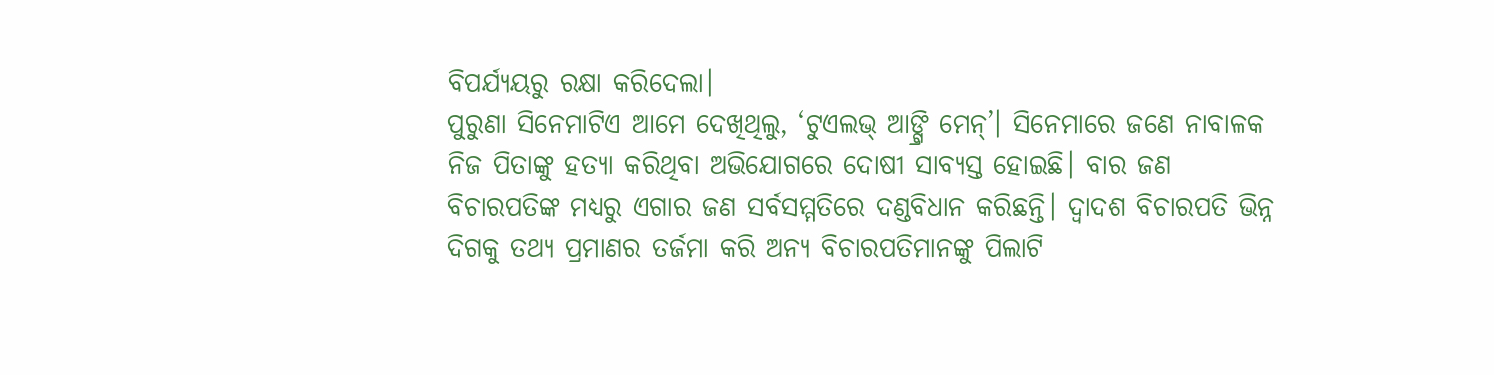ବିପର୍ଯ୍ୟୟରୁ ରକ୍ଷା କରିଦେଲା।
ପୁରୁଣା ସିନେମାଟିଏ ଆମେ ଦେଖିଥିଲୁ, ‘ଟୁଏଲଭ୍ ଆଙ୍ଗ୍ରି ମେନ୍’। ସିନେମାରେ ଜଣେ ନାବାଳକ ନିଜ ପିତାଙ୍କୁ ହତ୍ୟା କରିଥିବା ଅଭିଯୋଗରେ ଦୋଷୀ ସାବ୍ୟସ୍ତ ହୋଇଛି। ବାର ଜଣ ବିଚାରପତିଙ୍କ ମଧ୍ୟରୁ ଏଗାର ଜଣ ସର୍ବସମ୍ମତିରେ ଦଣ୍ଡବିଧାନ କରିଛନ୍ତି। ଦ୍ବାଦଶ ବିଚାରପତି ଭିନ୍ନ ଦିଗକୁ ତଥ୍ୟ ପ୍ରମାଣର ତର୍ଜମା କରି ଅନ୍ୟ ବିଚାରପତିମାନଙ୍କୁ ପିଲାଟି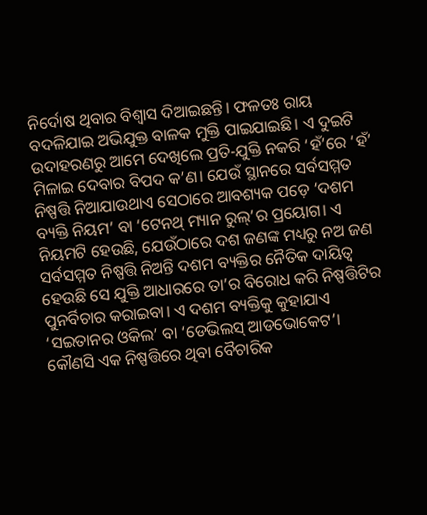ନିର୍ଦୋଷ ଥିବାର ବିଶ୍ବାସ ଦିଆଇଛନ୍ତି। ଫଳତଃ ରାୟ ବଦଳିଯାଇ ଅଭିଯୁକ୍ତ ବାଳକ ମୁକ୍ତି ପାଇଯାଇଛି। ଏ ଦୁଇଟି ଉଦାହରଣରୁ ଆମେ ଦେଖିଲେ ପ୍ରତି-ଯୁକ୍ତି ନକରି ‘ହଁ’ରେ ‘ହଁ’ ମିଳାଇ ଦେବାର ବିପଦ କ’ଣ। ଯେଉଁ ସ୍ଥାନରେ ସର୍ବସମ୍ମତ ନିଷ୍ପତ୍ତି ନିଆଯାଉଥାଏ ସେଠାରେ ଆବଶ୍ୟକ ପଡ଼େ ‘ଦଶମ ବ୍ୟକ୍ତି ନିୟମ’ ବା ‘ଟେନଥ୍ ମ୍ୟାନ ରୁଲ୍’ର ପ୍ରୟୋଗ। ଏ ନିୟମଟି ହେଉଛି, ଯେଉଁଠାରେ ଦଶ ଜଣଙ୍କ ମଧ୍ୟରୁ ନଅ ଜଣ ସର୍ବସମ୍ମତ ନିଷ୍ପତ୍ତି ନିଅନ୍ତି ଦଶମ ବ୍ୟକ୍ତିର ନୈତିକ ଦାୟିତ୍ୱ ହେଉଛି ସେ ଯୁକ୍ତି ଆଧାରରେ ତା’ର ବିରୋଧ କରି ନିଷ୍ପତ୍ତିଟିର ପୁନର୍ବିଚାର କରାଇବା। ଏ ଦଶମ ବ୍ୟକ୍ତିକୁ କୁହାଯାଏ ‘ସଇତାନର ଓକିଲ’ ବା ‘ଡେଭିଲସ୍ ଆଡଭୋକେଟ’। କୌଣସି ଏକ ନିଷ୍ପତ୍ତିରେ ଥିବା ବୈଚାରିକ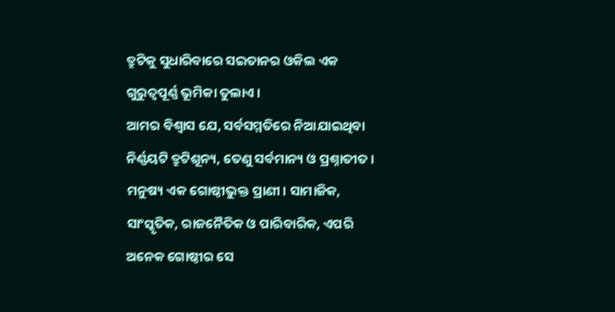ତ୍ରୁଟିକୁ ସୁଧାରିବାରେ ସଇତାନର ଓକିଲ ଏକ ଗୁରୁତ୍ବପୂର୍ଣ୍ଣ ଭୂମିକା ତୁଲାଏ।
ଆମର ବିଶ୍ବାସ ଯେ, ସର୍ବସମ୍ମତିରେ ନିଆଯାଇଥିବା ନିର୍ଣ୍ଣୟଟି ତ୍ରୁଟିଶୂନ୍ୟ, ତେଣୁ ସର୍ବମାନ୍ୟ ଓ ପ୍ରଶ୍ନାତୀତ। ମନୁଷ୍ୟ ଏକ ଗୋଷ୍ଠୀଭୁକ୍ତ ପ୍ରାଣୀ। ସାମାଜିକ, ସାଂସ୍କୃତିକ, ରାଜନୈତିକ ଓ ପାରିବାରିକ, ଏପରି ଅନେକ ଗୋଷ୍ଠୀର ସେ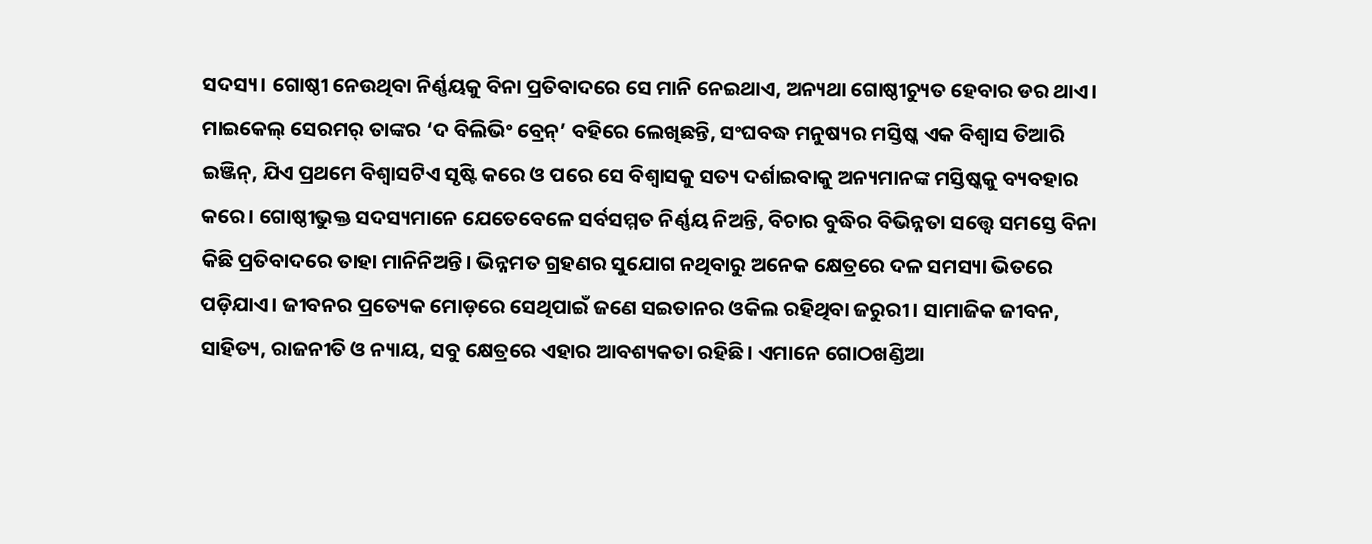ସଦସ୍ୟ। ଗୋଷ୍ଠୀ ନେଉଥିବା ନିର୍ଣ୍ଣୟକୁ ବିନା ପ୍ରତିବାଦରେ ସେ ମାନି ନେଇଥାଏ, ଅନ୍ୟଥା ଗୋଷ୍ଠୀଚ୍ୟୁତ ହେବାର ଡର ଥାଏ। ମାଇକେଲ୍ ସେରମର୍ ତାଙ୍କର ‘ଦ ବିଲିଭିଂ ବ୍ରେନ୍’ ବହିରେ ଲେଖିଛନ୍ତି, ସଂଘବଦ୍ଧ ମନୁଷ୍ୟର ମସ୍ତିଷ୍କ ଏକ ବିଶ୍ବାସ ତିଆରି ଇଞ୍ଜିନ୍, ଯିଏ ପ୍ରଥମେ ବିଶ୍ବାସଟିଏ ସୃଷ୍ଟି କରେ ଓ ପରେ ସେ ବିଶ୍ବାସକୁ ସତ୍ୟ ଦର୍ଶାଇବାକୁ ଅନ୍ୟମାନଙ୍କ ମସ୍ତିଷ୍କକୁ ବ୍ୟବହାର କରେ। ଗୋଷ୍ଠୀଭୁକ୍ତ ସଦସ୍ୟମାନେ ଯେତେବେଳେ ସର୍ବସମ୍ମତ ନିର୍ଣ୍ଣୟ ନିଅନ୍ତି, ବିଚାର ବୁଦ୍ଧିର ବିଭିନ୍ନତା ସତ୍ତ୍ବେ ସମସ୍ତେ ବିନା କିଛି ପ୍ରତିବାଦରେ ତାହା ମାନିନିଅନ୍ତି। ଭିନ୍ନମତ ଗ୍ରହଣର ସୁଯୋଗ ନଥିବାରୁ ଅନେକ କ୍ଷେତ୍ରରେ ଦଳ ସମସ୍ୟା ଭିତରେ ପଡ଼ିଯାଏ। ଜୀବନର ପ୍ରତ୍ୟେକ ମୋଡ଼ରେ ସେଥିପାଇଁ ଜଣେ ସଇତାନର ଓକିଲ ରହିଥିବା ଜରୁରୀ। ସାମାଜିକ ଜୀବନ, ସାହିତ୍ୟ, ରାଜନୀତି ଓ ନ୍ୟାୟ, ସବୁ କ୍ଷେତ୍ରରେ ଏହାର ଆବଶ୍ୟକତା ରହିଛି। ଏମାନେ ଗୋଠଖଣ୍ଡିଆ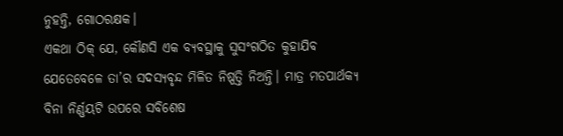ନୁହନ୍ତି, ଗୋଠରକ୍ଷକ।
ଏକଥା ଠିକ୍ ଯେ, କୌଣସି ଏକ ବ୍ୟବସ୍ଥାକୁ ସୁସଂଗଠିତ କୁହାଯିବ ଯେତେବେଳେ ତା’ର ସଦସ୍ୟବୃନ୍ଦ ମିଳିତ ନିଷ୍ପତ୍ତି ନିଅନ୍ତି। ମାତ୍ର ମତପାର୍ଥକ୍ୟ ବିନା ନିର୍ଣ୍ଣୟଟି ଉପରେ ସବିଶେଷ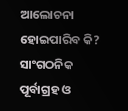ଆଲୋଚନା ହୋଇପାରିବ କି? ସାଂଗଠନିକ ପୂର୍ବାଗ୍ରହ ଓ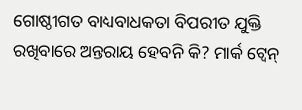ଗୋଷ୍ଠୀଗତ ବାଧ୍ୟବାଧକତା ବିପରୀତ ଯୁକ୍ତି ରଖିବାରେ ଅନ୍ତରାୟ ହେବନି କି? ମାର୍କ ଟ୍ବେନ୍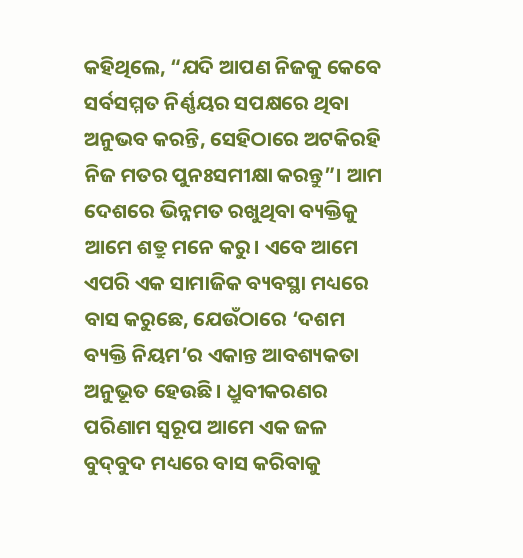କହିଥିଲେ, “ଯଦି ଆପଣ ନିଜକୁ କେବେ ସର୍ବସମ୍ମତ ନିର୍ଣ୍ଣୟର ସପକ୍ଷରେ ଥିବା ଅନୁଭବ କରନ୍ତି, ସେହିଠାରେ ଅଟକିରହି ନିଜ ମତର ପୁନଃସମୀକ୍ଷା କରନ୍ତୁ”। ଆମ ଦେଶରେ ଭିନ୍ନମତ ରଖୁଥିବା ବ୍ୟକ୍ତିକୁ ଆମେ ଶତ୍ରୁ ମନେ କରୁ। ଏବେ ଆମେ ଏପରି ଏକ ସାମାଜିକ ବ୍ୟବସ୍ଥା ମଧ୍ୟରେ ବାସ କରୁଛେ, ଯେଉଁଠାରେ ‘ଦଶମ ବ୍ୟକ୍ତି ନିୟମ’ର ଏକାନ୍ତ ଆବଶ୍ୟକତା ଅନୁଭୂତ ହେଉଛି। ଧ୍ରୁବୀକରଣର ପରିଣାମ ସ୍ବରୂପ ଆମେ ଏକ ଜଳ ବୁଦ୍‌ବୁଦ ମଧ୍ୟରେ ବାସ କରିବାକୁ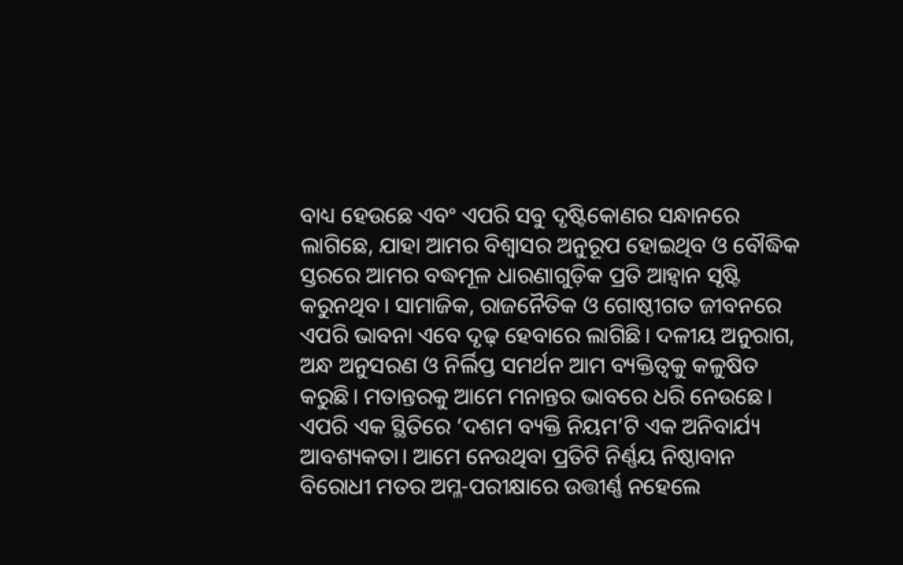ବାଧ୍ୟ ହେଉଛେ ଏବଂ ଏପରି ସବୁ ଦୃଷ୍ଟିକୋଣର ସନ୍ଧାନରେ ଲାଗିଛେ, ଯାହା ଆମର ବିଶ୍ବାସର ଅନୁରୂପ ହୋଇଥିବ ଓ ବୌଦ୍ଧିକ ସ୍ତରରେ ଆମର ବଦ୍ଧମୂଳ ଧାରଣାଗୁଡ଼ିକ ପ୍ରତି ଆହ୍ବାନ ସୃଷ୍ଟି କରୁନଥିବ। ସାମାଜିକ, ରାଜନୈତିକ ଓ ଗୋଷ୍ଠୀଗତ ଜୀବନରେ ଏପରି ଭାବନା ଏବେ ଦୃଢ଼ ହେବାରେ ଲାଗିଛି। ଦଳୀୟ ଅନୁରାଗ, ଅନ୍ଧ ଅନୁସରଣ ଓ ନିର୍ଲିପ୍ତ ସମର୍ଥନ ଆମ ବ୍ୟକ୍ତିତ୍ବକୁ କଳୁଷିତ କରୁଛି। ମତାନ୍ତରକୁ ଆମେ ମନାନ୍ତର ଭାବରେ ଧରି ନେଉଛେ। ଏପରି ଏକ ସ୍ଥିତିରେ ‘ଦଶମ ବ୍ୟକ୍ତି ନିୟମ’ଟି ଏକ ଅନିବାର୍ଯ୍ୟ ଆବଶ୍ୟକତା। ଆମେ ନେଉଥିବା ପ୍ରତିଟି ନିର୍ଣ୍ଣୟ ନିଷ୍ଠାବାନ ବିରୋଧୀ ମତର ଅମ୍ଳ-ପରୀକ୍ଷାରେ ଉତ୍ତୀର୍ଣ୍ଣ ନହେଲେ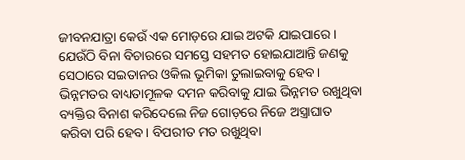ଜୀବନଯାତ୍ରା କେଉଁ ଏକ ମୋଡ଼ରେ ଯାଇ ଅଟକି ଯାଇପାରେ। ଯେଉଁଠି ବିନା ବିଚାରରେ ସମସ୍ତେ ସହମତ ହୋଇଯାଆନ୍ତି ଜଣକୁ ସେଠାରେ ସଇତାନର ଓକିଲ ଭୂମିକା ତୁଲାଇବାକୁ ହେବ। ଭିନ୍ନମତର ବାଧ୍ୟତାମୂଳକ ଦମନ କରିବାକୁ ଯାଇ ଭିନ୍ନମତ ରଖୁଥିବା ବ୍ୟକ୍ତିର ବିନାଶ କରିଦେଲେ ନିଜ ଗୋଡ଼ରେ ନିଜେ ଅସ୍ତ୍ରାଘାତ କରିବା ପରି ହେବ। ବିପରୀତ ମତ ରଖୁଥିବା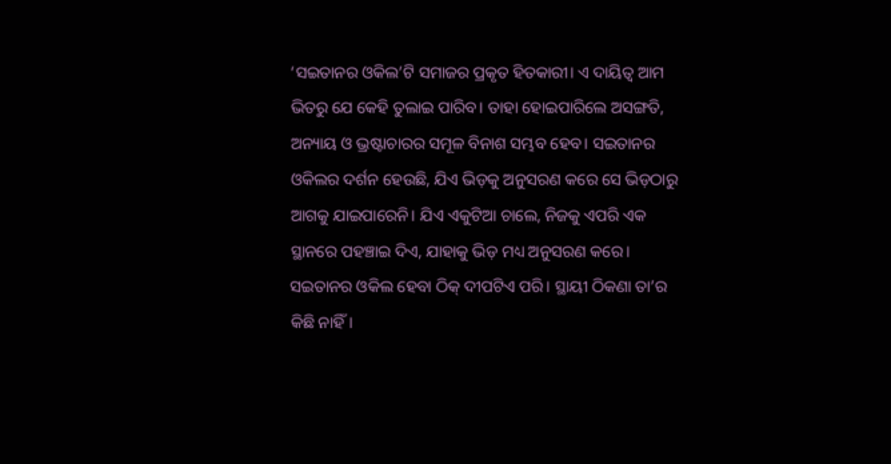‘ସଇତାନର ଓକିଲ’ଟି ସମାଜର ପ୍ରକୃତ ହିତକାରୀ। ଏ ଦାୟିତ୍ୱ ଆମ ଭିତରୁ ଯେ କେହି ତୁଲାଇ ପାରିବ। ତାହା ହୋଇପାରିଲେ ଅସଙ୍ଗତି, ଅନ୍ୟାୟ ଓ ଭ୍ରଷ୍ଟାଚାରର ସମୂଳ ବିନାଶ ସମ୍ଭବ ହେବ। ସଇତାନର ଓକିଲର ଦର୍ଶନ ହେଉଛି, ଯିଏ ଭିଡ଼କୁ ଅନୁସରଣ କରେ ସେ ଭିଡ଼ଠାରୁ ଆଗକୁ ଯାଇପାରେନି। ଯିଏ ଏକୁଟିଆ ଚାଲେ, ନିଜକୁ ଏପରି ଏକ ସ୍ଥାନରେ ପହଞ୍ଚାଇ ଦିଏ, ଯାହାକୁ ଭିଡ଼ ମଧ୍ୟ ଅନୁସରଣ କରେ। ସଇତାନର ଓକିଲ ହେବା ଠିକ୍ ଦୀପଟିଏ ପରି। ସ୍ଥାୟୀ ଠିକଣା ତା’ର କିଛି ନାହିଁ।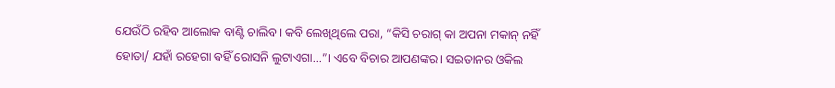ଯେଉଁଠି ରହିବ ଆଲୋକ ବାଣ୍ଟି ଚାଲିବ। କବି ଲେଖିଥିଲେ ପରା, “କିସି ଚରାଗ୍ କା ଅପନା ମକାନ୍ ନହିଁ ହୋତା/ ଯହାଁ ରହେଗା ଵହିଁ ରୋସନି ଲୁଟାଏଗା…”। ଏବେ ବିଚାର ଆପଣଙ୍କର। ସଇତାନର ଓକିଲ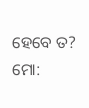ହେବେ ତ?
ମୋ: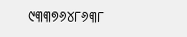୯୩୩୭୬୪୮୬୩୮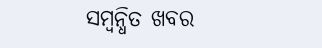ସମ୍ବନ୍ଧିତ ଖବର